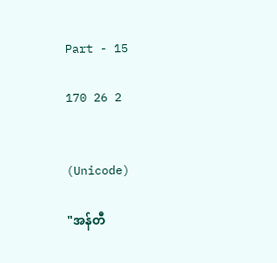Part - 15

170 26 2


(Unicode)

"အန်တီ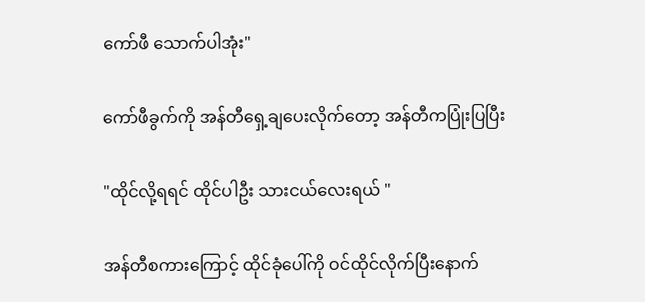ကော်ဖီ သောက်ပါအုံး"

ကော်ဖီခွက်ကို အန်တီရှေ့ချပေးလိုက်တော့ အန်တီကပြုံးပြပြီး

"ထိုင်လို့ရရင် ထိုင်ပါဦး သားငယ်လေးရယ် "

အန်တီစကားကြောင့် ထိုင်ခုံပေါ်ကို ဝင်ထိုင်လိုက်ပြီးနောက်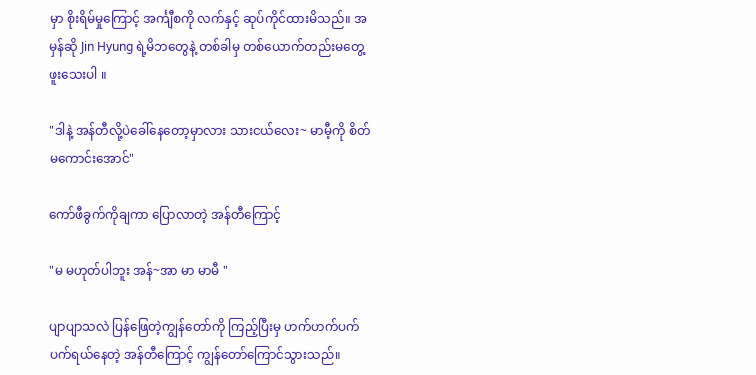မှာ စိုးရိမ်မှုကြောင့် အင်္ကျီစကို လက်နှင့် ဆုပ်ကိုင်ထားမိသည်။ အမှန်ဆို Jin Hyung ရဲ့မိဘတွေနဲ့ တစ်ခါမှ တစ်ယောက်တည်းမတွေ့ဖူးသေးပါ ။

"ဒါနဲ့ အန်တီလို့ပဲခေါ်နေတော့မှာလား သားငယ်လေး~ မာမီ့ကို စိတ်မကောင်းအောင်"

ကော်ဖီခွက်ကိုချကာ ပြောလာတဲ့ အန်တီကြောင့်

"မ မဟုတ်ပါဘူး အန်~အာ မာ မာမီ "

ပျာပျာသလဲ ပြန်ဖြေတဲ့ကျွန်တော်ကို ကြည့်ပြီးမှ ဟက်ဟက်ပက်ပက်ရယ်နေတဲ့ အန်တီကြောင့် ကျွန်တော်ကြောင်သွားသည်။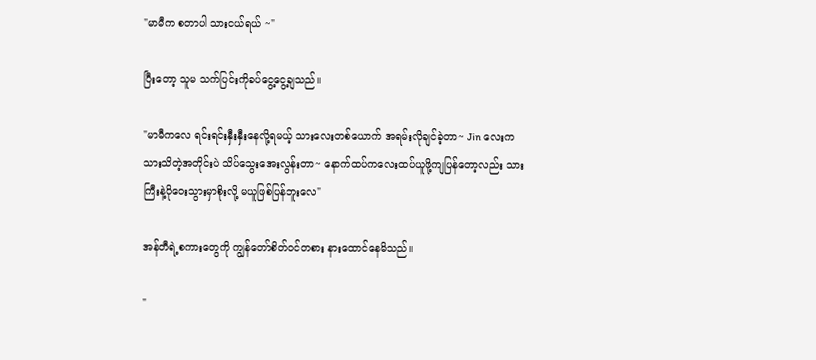"မာမီက စတာပါ သားငယ်ရယ် ~"

ပြီးတော့ သူမ သက်ပြင်းကိုခပ်ငွေ့ငွေ့ချသည်။

"မာမီကလေ ရင်းရင်းနှီးနှီးနေလို့ရမယ့် သားလေးတစ်ယောက် အရမ်းလိုချင်ခဲ့တာ~ Jin လေးက သားသိတဲ့အတိုင်းပဲ သိပ်သွေးအေးလွန်းတာ~ နောက်ထပ်ကလေးထပ်ယူဖို့ကျပြန်တော့လည်း သားကြီးနဲ့ပိုဝေးသွားမှာစိုးလို့ မယူဖြစ်ပြန်ဘူးလေ"

အန်တီရဲ့စကားတွေကို ကျွန်တော်စိတ်ဝင်တစား နားထောင်နေမိသည်။

"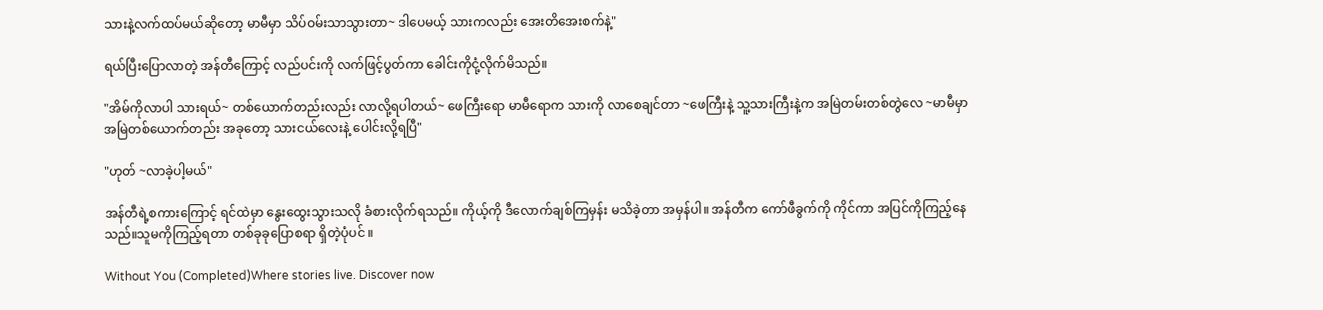သားနဲ့လက်ထပ်မယ်ဆိုတော့ မာမီမှာ သိပ်ဝမ်းသာသွားတာ~ ဒါပေမယ့် သားကလည်း အေးတိအေးစက်နဲ့"

ရယ်ပြီးပြောလာတဲ့ အန်တီကြောင့် လည်ပင်းကို လက်ဖြင့်ပွတ်ကာ ခေါင်းကိုငုံ့လိုက်မိသည်။

"အိမ်ကိုလာပါ သားရယ်~ တစ်ယောက်တည်းလည်း လာလို့ရပါတယ်~ ဖေကြီးရော မာမီရောက သားကို လာစေချင်တာ ~ဖေကြီးနဲ့ သူ့သားကြီးနဲ့က အမြဲတမ်းတစ်တွဲလေ ~မာမီမှာ အမြဲတစ်ယောက်တည်း အခုတော့ သားငယ်လေးနဲ့ ပေါင်းလို့ရပြီ"

"ဟုတ် ~လာခဲ့ပါ့မယ်"

အန်တီရဲ့စကားကြောင့် ရင်ထဲမှာ နွေးထွေးသွားသလို ခံစားလိုက်ရသည်။ ကိုယ့်ကို ဒီလောက်ချစ်ကြမှန်း မသိခဲ့တာ အမှန်ပါ။ အန်တီက ကော်ဖီခွက်ကို ကိုင်ကာ အပြင်ကိုကြည့်နေသည်။သူမကိုကြည့်ရတာ တစ်ခုခုပြောစရာ ရှိတဲ့ပုံပင် ။

Without You (Completed)Where stories live. Discover now